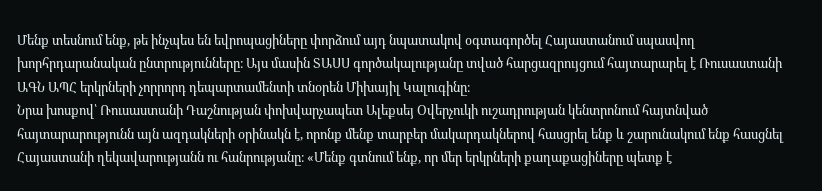Մենք տեսնում ենք, թե ինչպես են եվրոպացիները փորձում այդ նպատակով օգտագործել Հայաստանում սպասվող խորհրդարանական ընտրությունները։ Այս մասին ՏԱՍՍ գործակալությանը տված հարցազրույցում հայտարարել է Ռուսաստանի ԱԳՆ ԱՊՀ երկրների չորրորդ դեպարտամենտի տնօրեն Միխայիլ Կալուգինը։
Նրա խոսքով՝ Ռուսաստանի Դաշնության փոխվարչապետ Ալեքսեյ Օվերչուկի ուշադրության կենտրոնում հայտնված հայտարարությունն այն ազդակների օրինակն է, որոնք մենք տարբեր մակարդակներով հասցրել ենք և շարունակում ենք հասցնել Հայաստանի ղեկավարությանն ու հանրությանը։ «Մենք գտնում ենք, որ մեր երկրների քաղաքացիները պետք է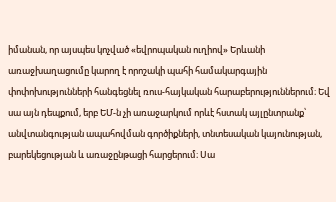իմանան, որ այսպես կոչված «եվրոպական ուղիով» Երևանի առաջխաղացումը կարող է որոշակի պահի համակարգային փոփոխությունների հանգեցնել ռուս-հայկական հարաբերություններում։ Եվ սա այն դեպքում, երբ ԵՄ-ն չի առաջարկում որևէ հստակ այլընտրանք՝ անվտանգության ապահովման գործիքների, տնտեսական կայունության, բարեկեցության և առաջընթացի հարցերում։ Սա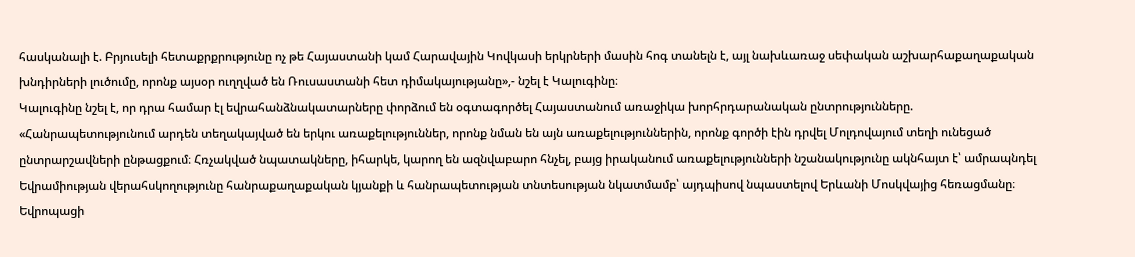հասկանալի է. Բրյուսելի հետաքրքրությունը ոչ թե Հայաստանի կամ Հարավային Կովկասի երկրների մասին հոգ տանելն է, այլ նախևառաջ սեփական աշխարհաքաղաքական խնդիրների լուծումը, որոնք այսօր ուղղված են Ռուսաստանի հետ դիմակայությանը»,- նշել է Կալուգինը։
Կալուգինը նշել է, որ դրա համար էլ եվրահանձնակատարները փորձում են օգտագործել Հայաստանում առաջիկա խորհրդարանական ընտրությունները. «Հանրապետությունում արդեն տեղակայված են երկու առաքելություններ, որոնք նման են այն առաքելություններին, որոնք գործի էին դրվել Մոլդովայում տեղի ունեցած ընտրարշավների ընթացքում։ Հռչակված նպատակները, իհարկե, կարող են ազնվաբարո հնչել, բայց իրականում առաքելությունների նշանակությունը ակնհայտ է՝ ամրապնդել Եվրամիության վերահսկողությունը հանրաքաղաքական կյանքի և հանրապետության տնտեսության նկատմամբ՝ այդպիսով նպաստելով Երևանի Մոսկվայից հեռացմանը։ Եվրոպացի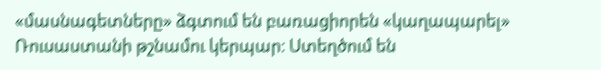«մասնագետները» ձգտում են բառացիորեն «կաղապարել» Ռուսաստանի թշնամու կերպար։ Ստեղծում են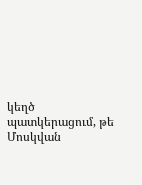կեղծ պատկերացում, թե Մոսկվան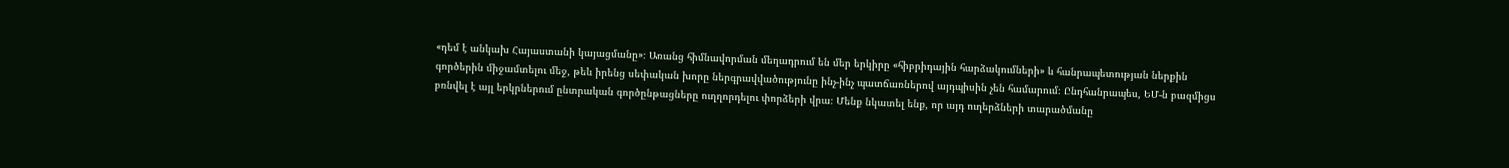«դեմ է անկախ Հայաստանի կայացմանը»։ Առանց հիմնավորման մեղադրում են մեր երկիրը «հիբրիդային հարձակումների» և հանրապետության ներքին գործերին միջամտելու մեջ, թեև իրենց սեփական խորը ներգրավվածությունը ինչ-ինչ պատճառներով այդպիսին չեն համարում։ Ընդհանրապես, ԵՄ-ն բազմիցս բռնվել է այլ երկրներում ընտրական գործընթացները ուղղորդելու փորձերի վրա։ Մենք նկատել ենք, որ այդ ուղերձների տարածմանը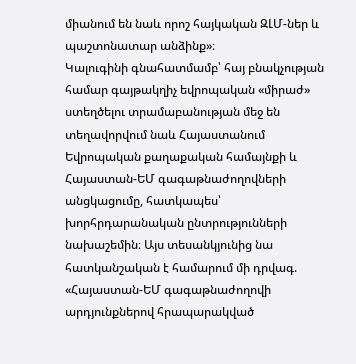միանում են նաև որոշ հայկական ԶԼՄ-ներ և պաշտոնատար անձինք»։
Կալուգինի գնահատմամբ՝ հայ բնակչության համար գայթակղիչ եվրոպական «միրաժ» ստեղծելու տրամաբանության մեջ են տեղավորվում նաև Հայաստանում Եվրոպական քաղաքական համայնքի և Հայաստան-ԵՄ գագաթնաժողովների անցկացումը, հատկապես՝ խորհրդարանական ընտրությունների նախաշեմին։ Այս տեսանկյունից նա հատկանշական է համարում մի դրվագ. «Հայաստան-ԵՄ գագաթնաժողովի արդյունքներով հրապարակված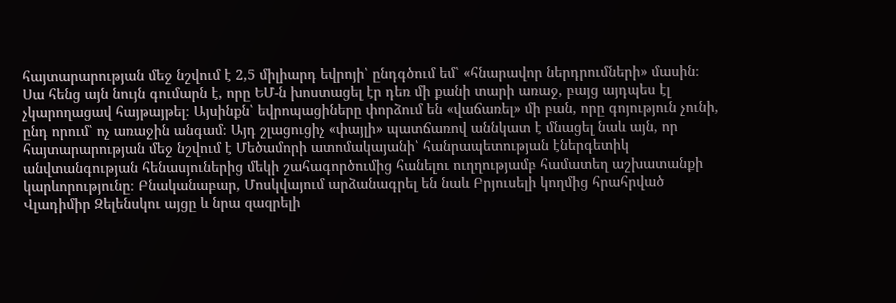հայտարարության մեջ նշվում է 2,5 միլիարդ եվրոյի՝ ընդգծում եմ՝ «հնարավոր ներդրումների» մասին։ Սա հենց այն նույն գումարն է, որը ԵՄ-ն խոստացել էր դեռ մի քանի տարի առաջ, բայց այդպես էլ չկարողացավ հայթայթել։ Այսինքն՝ եվրոպացիները փորձում են «վաճառել» մի բան, որը գոյություն չունի, ընդ որում՝ ոչ առաջին անգամ։ Այդ շլացուցիչ «փայլի» պատճառով աննկատ է մնացել նաև այն, որ հայտարարության մեջ նշվում է Մեծամորի ատոմակայանի՝ հանրապետության էներգետիկ անվտանգության հենասյուներից մեկի շահագործումից հանելու ուղղությամբ համատեղ աշխատանքի կարևորությունը։ Բնականաբար, Մոսկվայում արձանագրել են նաև Բրյուսելի կողմից հրահրված Վլադիմիր Զելենսկու այցը և նրա զազրելի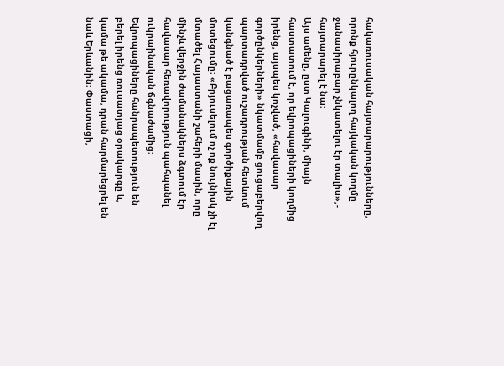հակառուսական հայտարարությունները, որոնք հյուրընկալող հայկական կողմը ջանասիրաբար չնկատելու էր տալիս»,- հայտարարել է նա։
Այս ամենը, ըստ Կալուգինի, միայն հաստատում է, որ եվրոպացիների կողմից իրենց, այսպես կոչված, «հավասար գործընկերների» նկատմամբ ցուցաբերվող պարտադրված ուշադրության հետևում կանգնած է բացառապես գործիքային մոտեցումը։ «Բրյուսելում ոչ ոք նույնիսկ չի էլ մտածել Հայաստանի շահերի մասին, որը մինչև վերջին ժամանակներս ձգտում էր հավասար հեռավորություն պահպանել ուկրաինական ճգնաժամից։ Եվրոպացիները հանրապետություն են բերել իրենց ռուսատյաց օրակարգը և, կամա թե ակամա, դրան հարմարեցրել են նաև Երևանին։ Փաստացի,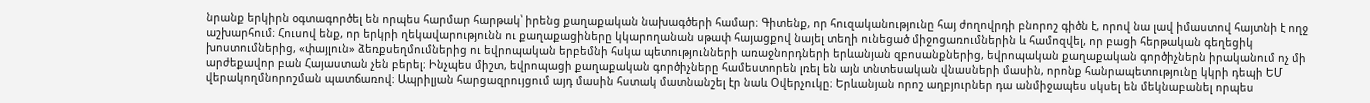նրանք երկիրն օգտագործել են որպես հարմար հարթակ՝ իրենց քաղաքական նախագծերի համար։ Գիտենք, որ հուզականությունը հայ ժողովրդի բնորոշ գիծն է, որով նա լավ իմաստով հայտնի է ողջ աշխարհում։ Հուսով ենք, որ երկրի ղեկավարությունն ու քաղաքացիները կկարողանան սթափ հայացքով նայել տեղի ունեցած միջոցառումներին և համոզվել, որ բացի հերթական գեղեցիկ խոստումներից, «փայլուն» ձեռքսեղմումներից ու եվրոպական երբեմնի հսկա պետությունների առաջնորդների երևանյան զբոսանքներից, եվրոպական քաղաքական գործիչներն իրականում ոչ մի արժեքավոր բան Հայաստան չեն բերել։ Ինչպես միշտ, եվրոպացի քաղաքական գործիչները համեստորեն լռել են այն տնտեսական վնասների մասին, որոնք հանրապետությունը կկրի դեպի ԵՄ վերակողմնորոշման պատճառով։ Ապրիլյան հարցազրույցում այդ մասին հստակ մատնանշել էր նաև Օվերչուկը։ Երևանյան որոշ աղբյուրներ դա անմիջապես սկսել են մեկնաբանել որպես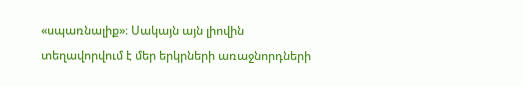«սպառնալիք»։ Սակայն այն լիովին տեղավորվում է մեր երկրների առաջնորդների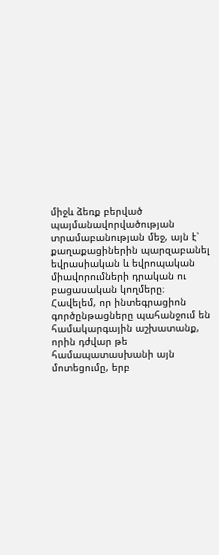միջև ձեռք բերված պայմանավորվածության տրամաբանության մեջ, այն է՝ քաղաքացիներին պարզաբանել եվրասիական և եվրոպական միավորումների դրական ու բացասական կողմերը։ Հավելեմ, որ ինտեգրացիոն գործընթացները պահանջում են համակարգային աշխատանք, որին դժվար թե համապատասխանի այն մոտեցումը, երբ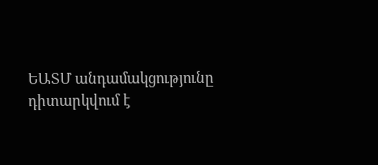ԵԱՏՄ անդամակցությունը դիտարկվում է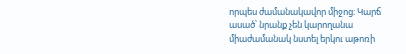որպես ժամանակավոր միջոց։ Կարճ ասած՝ նրանք չեն կարողանա միաժամանակ նստել երկու աթոռի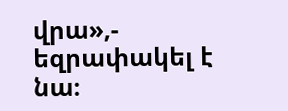վրա»,- եզրափակել է նա։